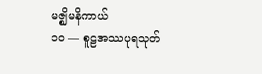မဇ္ဈိမနိကာယ်
၁ဝ — စူဠအဿပုရသုတ်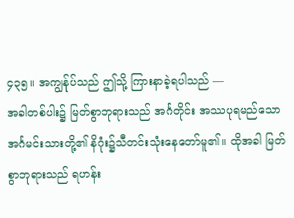၄၃၅။ အကျွန်ုပ်သည် ဤသို့ ကြားနာခဲ့ရပါသည် —
အခါတစ်ပါး၌ မြတ်စွာဘုရားသည် အင်္ဂတိုင်း အဿပုရမည်သော အင်္ဂမင်းသားတို့၏ နိဂုံး၌သီတင်းသုံးနေတော်မူ၏။ ထိုအခါ မြတ်စွာဘုရားသည် ရဟန်း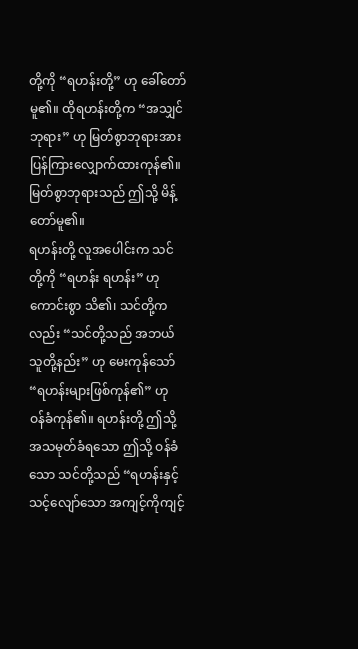တို့ကို “ရဟန်းတို့” ဟု ခေါ်တော်မူ၏။ ထိုရဟန်းတို့က “အသျှင်ဘုရား” ဟု မြတ်စွာဘုရားအား ပြန်ကြားလျှောက်ထားကုန်၏။ မြတ်စွာဘုရားသည် ဤသို့ မိန့်တော်မူ၏။
ရဟန်းတို့ လူအပေါင်းက သင်တို့ကို “ရဟန်း ရဟန်း” ဟု ကောင်းစွာ သိ၏၊ သင်တို့ကလည်း “သင်တို့သည် အဘယ်သူတို့နည်း” ဟု မေးကုန်သော် “ရဟန်းများဖြစ်ကုန်၏” ဟု ဝန်ခံကုန်၏။ ရဟန်းတို့ ဤသို့ အသမုတ်ခံရသော ဤသို့ ဝန်ခံသော သင်တို့သည် “ရဟန်းနှင့် သင့်လျော်သော အကျင့်ကိုကျင့်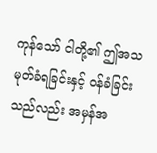ကုန်သော် ငါတို့၏ ဤအသမုတ်ခံရခြင်းနှင့် ဝန်ခံခြင်းသည်လည်း အမှန်အ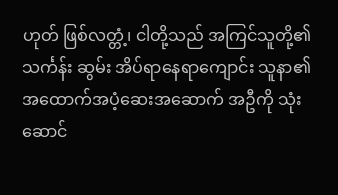ဟုတ် ဖြစ်လတ္တံ့၊ ငါတို့သည် အကြင်သူတို့၏ သင်္ကန်း ဆွမ်း အိပ်ရာနေရာကျောင်း သူနာ၏ အထောက်အပံ့ဆေးအဆောက် အဦကို သုံးဆောင်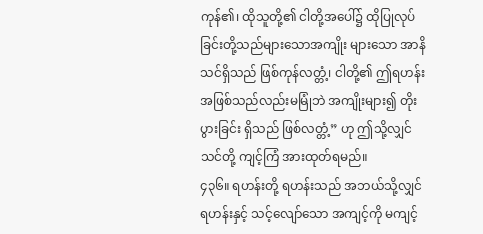ကုန်၏၊ ထိုသူတို့၏ ငါတို့အပေါ်၌ ထိုပြုလုပ်ခြင်းတို့သည်များသောအကျိုး များသော အာနိသင်ရှိသည် ဖြစ်ကုန်လတ္တံ့၊ ငါတို့၏ ဤရဟန်းအဖြစ်သည်လည်းမမြုံဘဲ အကျိုးများ၍ တိုးပွားခြင်း ရှိသည် ဖြစ်လတ္တံ့” ဟု ဤသို့လျှင် သင်တို့ ကျင့်ကြံ အားထုတ်ရမည်။
၄၃၆။ ရဟန်းတို့ ရဟန်းသည် အဘယ်သို့လျှင် ရဟန်းနှင့် သင့်လျော်သော အကျင့်ကို မကျင့်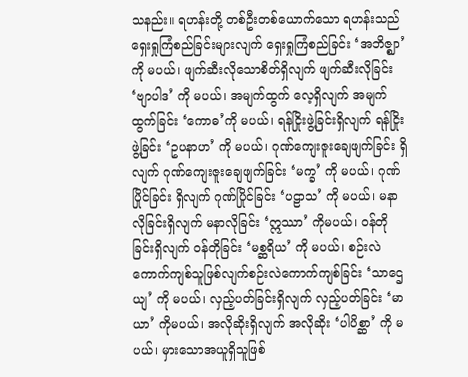သနည်း။ ရဟန်းတို့ တစ်ဦးတစ်ယောက်သော ရဟန်းသည် ရှေးရှုကြံစည်ခြင်းများလျက် ရှေးရှုကြံစည်ခြင်း ‘အဘိဇ္ဈာ’ ကို မပယ်၊ ဖျက်ဆီးလိုသောစိတ်ရှိလျက် ဖျက်ဆီးလိုခြင်း ‘ဗျာပါဒ’ ကို မပယ်၊ အမျက်ထွက် လေ့ရှိလျက် အမျက်ထွက်ခြင်း ‘ကောဓ’ကို မပယ်၊ ရန်ငြိုးဖွဲ့ခြင်းရှိလျက် ရန်ငြိုးဖွဲ့ခြင်း ‘ဥပနာဟ’ ကို မပယ်၊ ဂုဏ်ကျေးဇူးချေဖျက်ခြင်း ရှိလျက် ဂုဏ်ကျေးဇူးချေဖျက်ခြင်း ‘မက္ခ’ ကို မပယ်၊ ဂုဏ်ပြိုင်ခြင်း ရှိလျက် ဂုဏ်ပြိုင်ခြင်း ‘ပဠာသ’ ကို မပယ်၊ မနာလိုခြင်းရှိလျက် မနာလိုခြင်း ‘ဣဿာ’ ကိုမပယ်၊ ဝန်တိုခြင်းရှိလျက် ဝန်တိုခြင်း ‘မစ္ဆရိယ’ ကို မပယ်၊ စဉ်းလဲကောက်ကျစ်သူဖြစ်လျက်စဉ်းလဲကောက်ကျစ်ခြင်း ‘သာဌေယျ’ ကို မပယ်၊ လှည့်ပတ်ခြင်းရှိလျက် လှည့်ပတ်ခြင်း ‘မာယာ’ ကိုမပယ်၊ အလိုဆိုးရှိလျက် အလိုဆိုး ‘ပါပိစ္ဆာ’ ကို မပယ်၊ မှားသောအယူရှိသူဖြစ်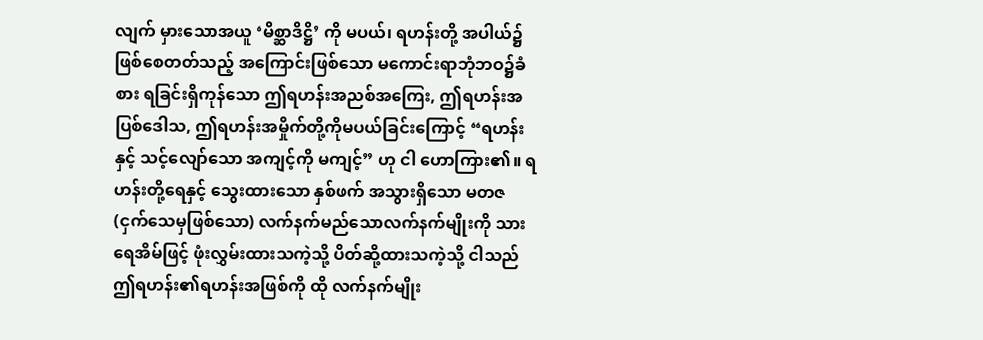လျက် မှားသောအယူ ‘မိစ္ဆာဒိဋ္ဌိ’ ကို မပယ်၊ ရဟန်းတို့ အပါယ်၌ ဖြစ်စေတတ်သည့် အကြောင်းဖြစ်သော မကောင်းရာဘုံဘဝ၌ခံစား ရခြင်းရှိကုန်သော ဤရဟန်းအညစ်အကြေး, ဤရဟန်းအပြစ်ဒေါသ, ဤရဟန်းအမှိုက်တို့ကိုမပယ်ခြင်းကြောင့် “ရဟန်းနှင့် သင့်လျော်သော အကျင့်ကို မကျင့်” ဟု ငါ ဟောကြား၏။ ရဟန်းတို့ရေနှင့် သွေးထားသော နှစ်ဖက် အသွားရှိသော မတဇ (ငှက်သေမှဖြစ်သော) လက်နက်မည်သောလက်နက်မျိုးကို သားရေအိမ်ဖြင့် ဖုံးလွှမ်းထားသကဲ့သို့ ပိတ်ဆို့ထားသကဲ့သို့ ငါသည် ဤရဟန်း၏ရဟန်းအဖြစ်ကို ထို လက်နက်မျိုး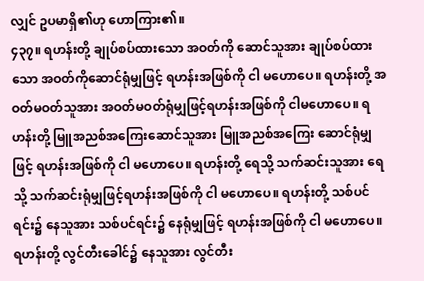လျှင် ဥပမာရှိ၏ဟု ဟောကြား၏။
၄၃၇။ ရဟန်းတို့ ချုပ်စပ်ထားသော အဝတ်ကို ဆောင်သူအား ချုပ်စပ်ထားသော အဝတ်ကိုဆောင်ရုံမျှဖြင့် ရဟန်းအဖြစ်ကို ငါ မဟောပေ။ ရဟန်းတို့ အဝတ်မဝတ်သူအား အဝတ်မဝတ်ရုံမျှဖြင့်ရဟန်းအဖြစ်ကို ငါမဟောပေ။ ရဟန်းတို့ မြူအညစ်အကြေးဆောင်သူအား မြူအညစ်အကြေး ဆောင်ရုံမျှဖြင့် ရဟန်းအဖြစ်ကို ငါ မဟောပေ။ ရဟန်းတို့ ရေသို့ သက်ဆင်းသူအား ရေသို့ သက်ဆင်းရုံမျှဖြင့်ရဟန်းအဖြစ်ကို ငါ မဟောပေ။ ရဟန်းတို့ သစ်ပင်ရင်း၌ နေသူအား သစ်ပင်ရင်း၌ နေရုံမျှဖြင့် ရဟန်းအဖြစ်ကို ငါ မဟောပေ။ ရဟန်းတို့ လွင်တီးခေါင်၌ နေသူအား လွင်တီး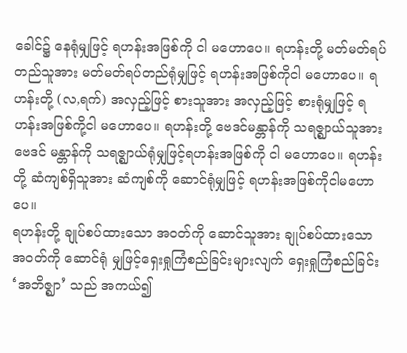ခေါင်၌ နေရုံမျှဖြင့် ရဟန်းအဖြစ်ကို ငါ မဟောပေ။ ရဟန်းတို့ မတ်မတ်ရပ်တည်သူအား မတ်မတ်ရပ်တည်ရုံမျှဖြင့် ရဟန်းအဖြစ်ကိုငါ မဟောပေ။ ရဟန်းတို့ (လ,ရက်) အလှည့်ဖြင့် စားသူအား အလှည့်ဖြင့် စားရုံမျှဖြင့် ရဟန်းအဖြစ်ကို့ငါ မဟောပေ။ ရဟန်းတို့ ဗေဒင်မန္တာန်ကို သရဇ္ဈာယ်သူအား ဗေဒင် မန္တာန်ကို သရဇ္ဈာယ်ရုံမျှဖြင့်ရဟန်းအဖြစ်ကို ငါ မဟောပေ။ ရဟန်းတို့ ဆံကျစ်ရှိသူအား ဆံကျစ်ကို ဆောင်ရုံမျှဖြင့် ရဟန်းအဖြစ်ကိုငါမဟောပေ။
ရဟန်းတို့ ချုပ်စပ်ထားသော အဝတ်ကို ဆောင်သူအား ချုပ်စပ်ထားသော အဝတ်ကို ဆောင်ရုံ မျှဖြင့်ရှေးရှုကြံစည်ခြင်းများလျက် ရှေးရှုကြံစည်ခြင်း ‘အဘိဇ္ဈာ’ သည် အကယ်၍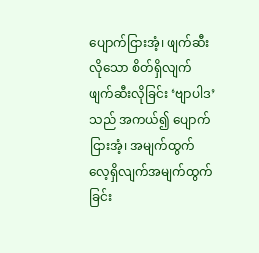ပျောက်ငြားအံ့၊ ဖျက်ဆီးလိုသော စိတ်ရှိလျက် ဖျက်ဆီးလိုခြင်း ‘ဗျာပါဒ’ သည် အကယ်၍ ပျောက်ငြားအံ့၊ အမျက်ထွက်လေ့ရှိလျက်အမျက်ထွက်ခြင်း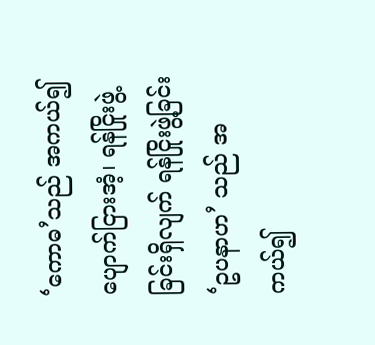‘ကောဓ’သည် အကယ်၍ ပျောက်ငြားအံ့၊ ရန်ငြိုးဖွဲ့ခြင်းရှိလျက် ရန်ငြိုးဖွဲ့ခြင်း ‘ဥပနာဟ’ သည် အကယ်၍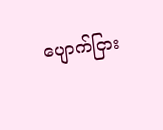ပျောက်ငြား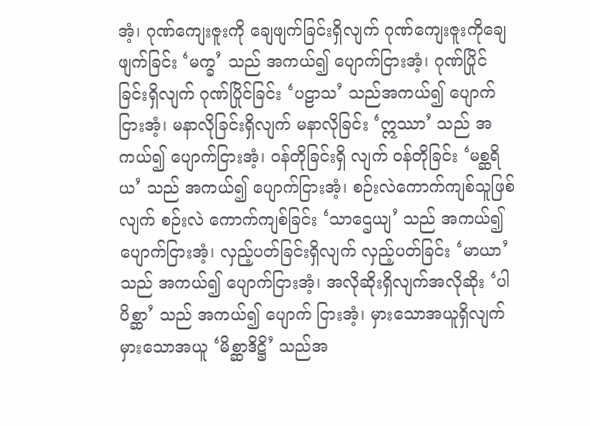အံ့၊ ဂုဏ်ကျေးဇူးကို ချေဖျက်ခြင်းရှိလျက် ဂုဏ်ကျေးဇူးကိုချေဖျက်ခြင်း ‘မက္ခ’ သည် အကယ်၍ ပျောက်ငြားအံ့၊ ဂုဏ်ပြိုင်ခြင်းရှိလျက် ဂုဏ်ပြိုင်ခြင်း ‘ပဠာသ’ သည်အကယ်၍ ပျောက်ငြားအံ့၊ မနာလိုခြင်းရှိလျက် မနာလိုခြင်း ‘ဣဿာ’ သည် အကယ်၍ ပျောက်ငြားအံ့၊ ဝန်တိုခြင်းရှိ လျက် ဝန်တိုခြင်း ‘မစ္ဆရိယ’ သည် အကယ်၍ ပျောက်ငြားအံ့၊ စဉ်းလဲကောက်ကျစ်သူဖြစ်လျက် စဉ်းလဲ ကောက်ကျစ်ခြင်း ‘သာဌေယျ’ သည် အကယ်၍ ပျောက်ငြားအံ့၊ လှည့်ပတ်ခြင်းရှိလျက် လှည့်ပတ်ခြင်း ‘မာယာ’သည် အကယ်၍ ပျောက်ငြားအံ့၊ အလိုဆိုးရှိလျက်အလိုဆိုး ‘ပါပိစ္ဆာ’ သည် အကယ်၍ ပျောက် ငြားအံ့၊ မှားသောအယူရှိလျက် မှားသောအယူ ‘မိစ္ဆာဒိဋ္ဌိ’ သည်အ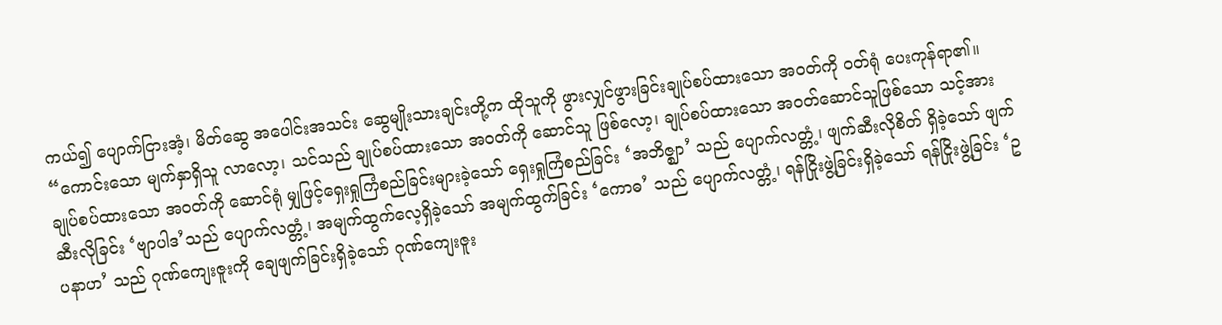ကယ်၍ ပျောက်ငြားအံ့၊ မိတ်ဆွေ အပေါင်းအသင်း ဆွေမျိုးသားချင်းတို့က ထိုသူကို ဖွားလျှင်ဖွားခြင်းချုပ်စပ်ထားသော အဝတ်ကို ဝတ်ရုံ ပေးကုန်ရာ၏။
“ကောင်းသော မျက်နှာရှိသူ လာလော့၊ သင်သည် ချုပ်စပ်ထားသော အဝတ်ကို ဆောင်သူ ဖြစ်လော့၊ ချုပ်စပ်ထားသော အဝတ်ဆောင်သူဖြစ်သော သင့်အား ချုပ်စပ်ထားသော အဝတ်ကို ဆောင်ရုံ မျှဖြင့်ရှေးရှုကြံစည်ခြင်းများခဲ့သော် ရှေးရှုကြံစည်ခြင်း ‘အဘိဇ္ဈာ’ သည် ပျောက်လတ္တံ့၊ ဖျက်ဆီးလိုစိတ် ရှိခဲ့သော် ဖျက်ဆီးလိုခြင်း ‘ဗျာပါဒ’သည် ပျောက်လတ္တံ့၊ အမျက်ထွက်လေ့ရှိခဲ့သော် အမျက်ထွက်ခြင်း ‘ကောဓ’ သည် ပျောက်လတ္တံ့၊ ရန်ငြိုးဖွဲ့ခြင်းရှိခဲ့သော် ရန်ငြိုးဖွဲ့ခြင်း ‘ဥပနာဟ’ သည် ဂုဏ်ကျေးဇူးကို ချေဖျက်ခြင်းရှိခဲ့သော် ဂုဏ်ကျေးဇူး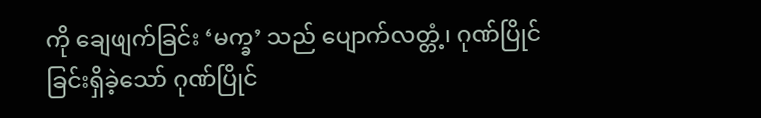ကို ချေဖျက်ခြင်း ‘မက္ခ’ သည် ပျောက်လတ္တံ့၊ ဂုဏ်ပြိုင်ခြင်းရှိခဲ့သော် ဂုဏ်ပြိုင်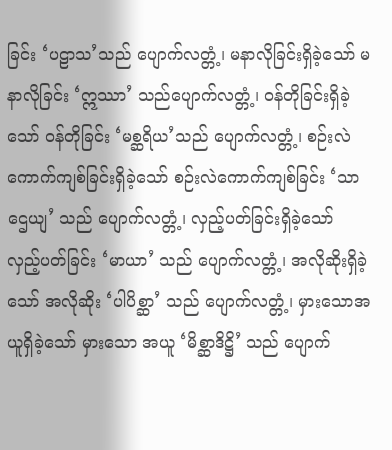ခြင်း ‘ပဠာသ’သည် ပျောက်လတ္တံ့၊ မနာလိုခြင်းရှိခဲ့သော် မနာလိုခြင်း ‘ဣဿာ’ သည်ပျောက်လတ္တံ့၊ ဝန်တိုခြင်းရှိခဲ့သော် ဝန်တိုခြင်း ‘မစ္ဆရိယ’သည် ပျောက်လတ္တံ့၊ စဉ်းလဲကောက်ကျစ်ခြင်းရှိခဲ့သော် စဉ်းလဲကောက်ကျစ်ခြင်း ‘သာဌေယျ’ သည် ပျောက်လတ္တံ့၊ လှည့်ပတ်ခြင်းရှိခဲ့သော် လှည့်ပတ်ခြင်း ‘မာယာ’ သည် ပျောက်လတ္တံ့၊ အလိုဆိုးရှိခဲ့သော် အလိုဆိုး ‘ပါပိစ္ဆာ’ သည် ပျောက်လတ္တံ့၊ မှားသောအယူရှိခဲ့သော် မှားသော အယူ ‘မိစ္ဆာဒိဋ္ဌိ’ သည် ပျောက်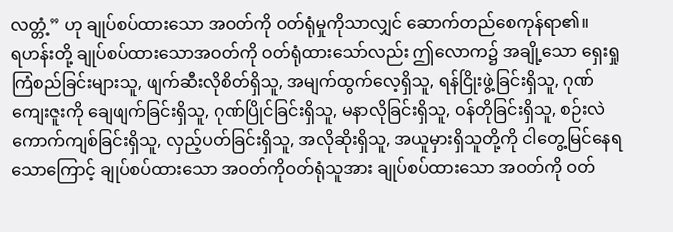လတ္တံ့” ဟု ချုပ်စပ်ထားသော အဝတ်ကို ဝတ်ရုံမှုကိုသာလျှင် ဆောက်တည်စေကုန်ရာ၏။
ရဟန်းတို့ ချုပ်စပ်ထားသောအဝတ်ကို ဝတ်ရုံထားသော်လည်း ဤလောက၌ အချို့သော ရှေးရှုကြံစည်ခြင်းများသူ, ဖျက်ဆီးလိုစိတ်ရှိသူ, အမျက်ထွက်လေ့ရှိသူ, ရန်ငြိုးဖွဲ့ခြင်းရှိသူ, ဂုဏ်ကျေးဇူးကို ချေဖျက်ခြင်းရှိသူ, ဂုဏ်ပြိုင်ခြင်းရှိသူ, မနာလိုခြင်းရှိသူ, ဝန်တိုခြင်းရှိသူ, စဉ်းလဲကောက်ကျစ်ခြင်းရှိသူ, လှည့်ပတ်ခြင်းရှိသူ, အလိုဆိုးရှိသူ, အယူမှားရှိသူတို့ကို ငါတွေ့မြင်နေရသောကြောင့် ချုပ်စပ်ထားသော အဝတ်ကိုဝတ်ရုံသူအား ချုပ်စပ်ထားသော အဝတ်ကို ဝတ်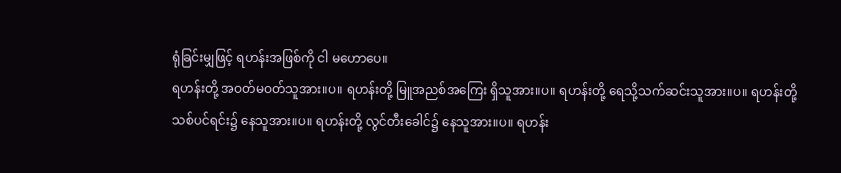ရုံခြင်းမျှဖြင့် ရဟန်းအဖြစ်ကို ငါ မဟောပေ။
ရဟန်းတို့ အဝတ်မဝတ်သူအား။ပ။ ရဟန်းတို့ မြူအညစ်အကြေး ရှိသူအား။ပ။ ရဟန်းတို့ ရေသို့သက်ဆင်းသူအား။ပ။ ရဟန်းတို့ သစ်ပင်ရင်း၌ နေသူအား။ပ။ ရဟန်းတို့ လွင်တီးခေါင်၌ နေသူအား။ပ။ ရဟန်း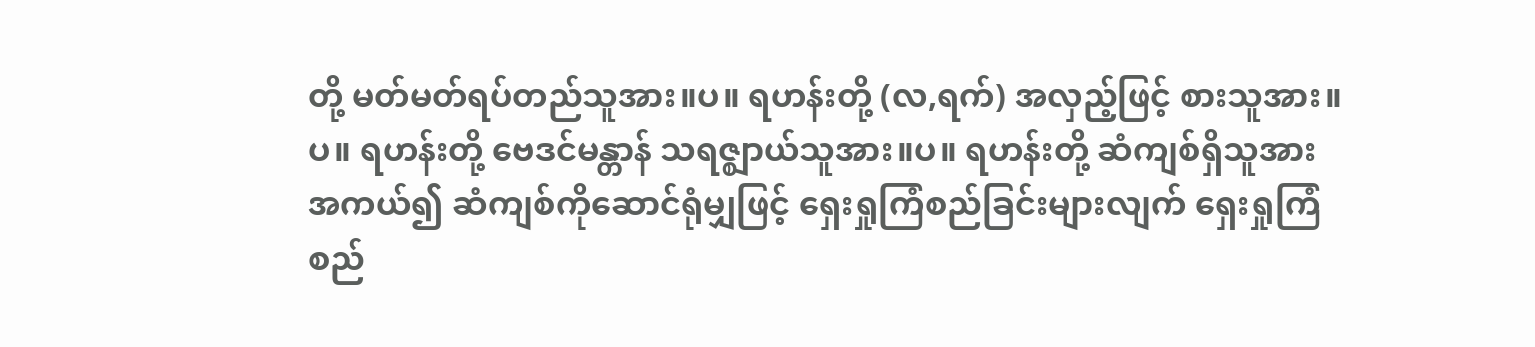တို့ မတ်မတ်ရပ်တည်သူအား။ပ။ ရဟန်းတို့ (လ,ရက်) အလှည့်ဖြင့် စားသူအား။ပ။ ရဟန်းတို့ ဗေဒင်မန္တာန် သရဇ္ဈာယ်သူအား။ပ။ ရဟန်းတို့ ဆံကျစ်ရှိသူအား အကယ်၍ ဆံကျစ်ကိုဆောင်ရုံမျှဖြင့် ရှေးရှုကြံစည်ခြင်းများလျက် ရှေးရှုကြံစည်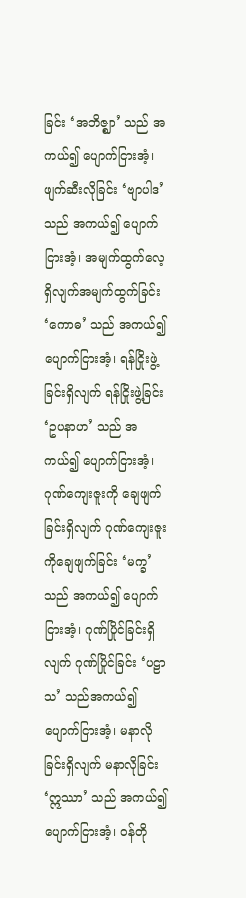ခြင်း ‘အဘိဇ္ဈာ’ သည် အကယ်၍ ပျောက်ငြားအံ့၊ ဖျက်ဆီးလိုခြင်း ‘ဗျာပါဒ’သည် အကယ်၍ ပျောက်ငြားအံ့၊ အမျက်ထွက်လေ့ရှိလျက်အမျက်ထွက်ခြင်း ‘ကောဓ’ သည် အကယ်၍ ပျောက်ငြားအံ့၊ ရန်ငြိုးဖွဲ့ခြင်းရှိလျက် ရန်ငြိုးဖွဲ့ခြင်း ‘ဥပနာဟ’ သည် အကယ်၍ ပျောက်ငြားအံ့၊ ဂုဏ်ကျေးဇူးကို ချေဖျက်ခြင်းရှိလျက် ဂုဏ်ကျေးဇူးကိုချေဖျက်ခြင်း ‘မက္ခ’သည် အကယ်၍ ပျောက်ငြားအံ့၊ ဂုဏ်ပြိုင်ခြင်းရှိလျက် ဂုဏ်ပြိုင်ခြင်း ‘ပဠာသ’ သည်အကယ်၍ ပျောက်ငြားအံ့၊ မနာလိုခြင်းရှိလျက် မနာလိုခြင်း ‘ဣဿာ’ သည် အကယ်၍ ပျောက်ငြားအံ့၊ ဝန်တို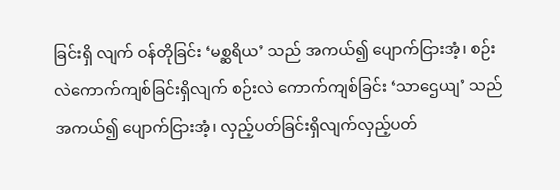ခြင်းရှိ လျက် ဝန်တိုခြင်း ‘မစ္ဆရိယ’ သည် အကယ်၍ ပျောက်ငြားအံ့၊ စဉ်းလဲကောက်ကျစ်ခြင်းရှိလျက် စဉ်းလဲ ကောက်ကျစ်ခြင်း ‘သာဌေယျ’ သည် အကယ်၍ ပျောက်ငြားအံ့၊ လှည့်ပတ်ခြင်းရှိလျက်လှည့်ပတ်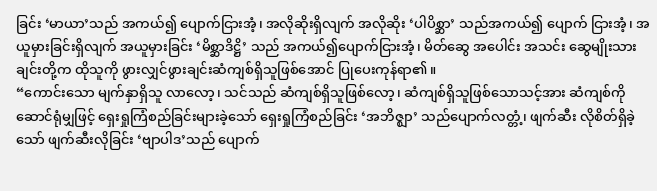ခြင်း ‘မာယာ’သည် အကယ်၍ ပျောက်ငြားအံ့၊ အလိုဆိုးရှိလျက် အလိုဆိုး ‘ပါပိစ္ဆာ’ သည်အကယ်၍ ပျောက် ငြားအံ့၊ အယူမှားခြင်းရှိလျက် အယူမှားခြင်း ‘မိစ္ဆာဒိဋ္ဌိ’ သည် အကယ်၍ပျောက်ငြားအံ့၊ မိတ်ဆွေ အပေါင်း အသင်း ဆွေမျိုးသားချင်းတို့က ထိုသူကို ဖွားလျှင်ဖွားချင်းဆံကျစ်ရှိသူဖြစ်အောင် ပြုပေးကုန်ရာ၏။
“ကောင်းသော မျက်နှာရှိသူ လာလော့၊ သင်သည် ဆံကျစ်ရှိသူဖြစ်လော့၊ ဆံကျစ်ရှိသူဖြစ်သောသင့်အား ဆံကျစ်ကို ဆောင်ရုံမျှဖြင့် ရှေးရှုကြံစည်ခြင်းများခဲ့သော် ရှေးရှုကြံစည်ခြင်း ‘အဘိဇ္ဈာ’ သည်ပျောက်လတ္တံ့၊ ဖျက်ဆီး လိုစိတ်ရှိခဲ့သော် ဖျက်ဆီးလိုခြင်း ‘ဗျာပါဒ’သည် ပျောက်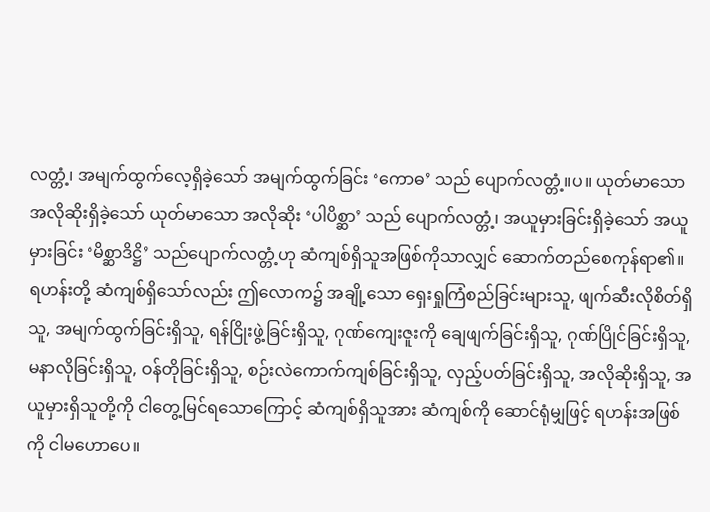လတ္တံ့၊ အမျက်ထွက်လေ့ရှိခဲ့သော် အမျက်ထွက်ခြင်း ‘ကောဓ’ သည် ပျောက်လတ္တံ့။ပ။ ယုတ်မာသောအလိုဆိုးရှိခဲ့သော် ယုတ်မာသော အလိုဆိုး ‘ပါပိစ္ဆာ’ သည် ပျောက်လတ္တံ့၊ အယူမှားခြင်းရှိခဲ့သော် အယူမှားခြင်း ‘မိစ္ဆာဒိဋ္ဌိ’ သည်ပျောက်လတ္တံ့ဟု ဆံကျစ်ရှိသူအဖြစ်ကိုသာလျှင် ဆောက်တည်စေကုန်ရာ၏။
ရဟန်းတို့ ဆံကျစ်ရှိသော်လည်း ဤလောက၌ အချို့သော ရှေးရှုကြံစည်ခြင်းများသူ, ဖျက်ဆီးလိုစိတ်ရှိသူ, အမျက်ထွက်ခြင်းရှိသူ, ရန်ငြိုးဖွဲ့ခြင်းရှိသူ, ဂုဏ်ကျေးဇူးကို ချေဖျက်ခြင်းရှိသူ, ဂုဏ်ပြိုင်ခြင်းရှိသူ,မနာလိုခြင်းရှိသူ, ဝန်တိုခြင်းရှိသူ, စဉ်းလဲကောက်ကျစ်ခြင်းရှိသူ, လှည့်ပတ်ခြင်းရှိသူ, အလိုဆိုးရှိသူ, အယူမှားရှိသူတို့ကို ငါတွေ့မြင်ရသောကြောင့် ဆံကျစ်ရှိသူအား ဆံကျစ်ကို ဆောင်ရုံမျှဖြင့် ရဟန်းအဖြစ်ကို ငါမဟောပေ။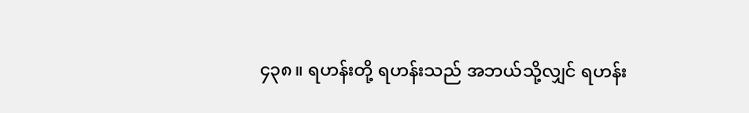၄၃၈။ ရဟန်းတို့ ရဟန်းသည် အဘယ်သို့လျှင် ရဟန်း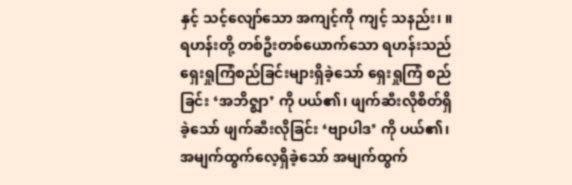နှင့် သင့်လျော်သော အကျင့်ကို ကျင့် သနည်း၊ ။ ရဟန်းတို့ တစ်ဦးတစ်ယောက်သော ရဟန်းသည် ရှေးရှုကြံစည်ခြင်းများရှိခဲ့သော် ရှေးရှုကြံ စည်ခြင်း ‘အဘိဇ္ဈာ’ ကို ပယ်၏၊ ဖျက်ဆီးလိုစိတ်ရှိခဲ့သော် ဖျက်ဆီးလိုခြင်း ‘ဗျာပါဒ’ ကို ပယ်၏၊ အမျက်ထွက်လေ့ရှိခဲ့သော် အမျက်ထွက်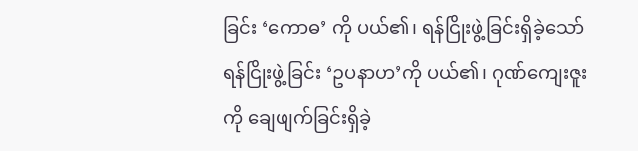ခြင်း ‘ကောဓ’ ကို ပယ်၏၊ ရန်ငြိုးဖွဲ့ခြင်းရှိခဲ့သော် ရန်ငြိုးဖွဲ့ခြင်း ‘ဥပနာဟ’ကို ပယ်၏၊ ဂုဏ်ကျေးဇူးကို ချေဖျက်ခြင်းရှိခဲ့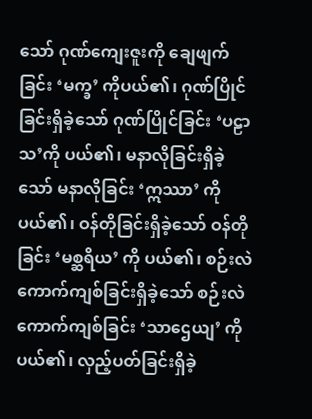သော် ဂုဏ်ကျေးဇူးကို ချေဖျက်ခြင်း ‘မက္ခ’ ကိုပယ်၏၊ ဂုဏ်ပြိုင်ခြင်းရှိခဲ့သော် ဂုဏ်ပြိုင်ခြင်း ‘ပဠာသ’ကို ပယ်၏၊ မနာလိုခြင်းရှိခဲ့သော် မနာလိုခြင်း ‘ဣဿာ’ ကို ပယ်၏၊ ဝန်တိုခြင်းရှိခဲ့သော် ဝန်တိုခြင်း ‘မစ္ဆရိယ’ ကို ပယ်၏၊ စဉ်းလဲကောက်ကျစ်ခြင်းရှိခဲ့သော် စဉ်းလဲကောက်ကျစ်ခြင်း ‘သာဌေယျ’ ကို ပယ်၏၊ လှည့်ပတ်ခြင်းရှိခဲ့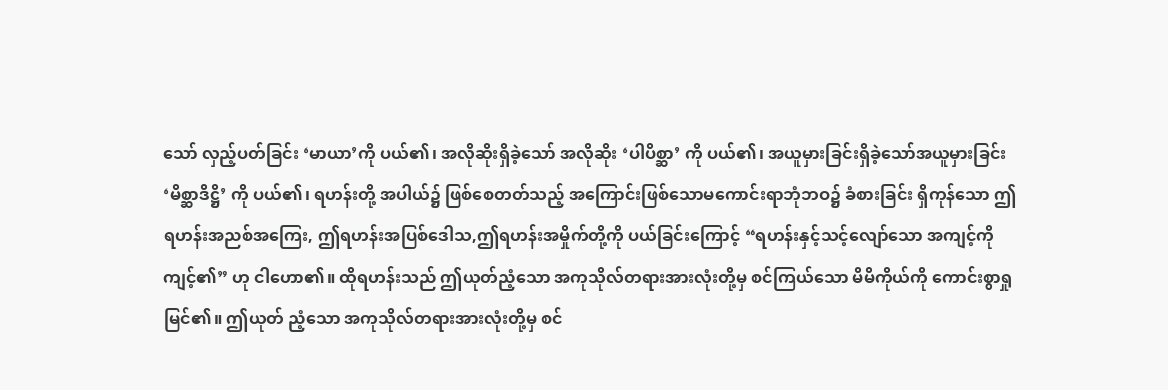သော် လှည့်ပတ်ခြင်း ‘မာယာ’ကို ပယ်၏၊ အလိုဆိုးရှိခဲ့သော် အလိုဆိုး ‘ပါပိစ္ဆာ’ ကို ပယ်၏၊ အယူမှားခြင်းရှိခဲ့သော်အယူမှားခြင်း ‘မိစ္ဆာဒိဋ္ဌိ’ ကို ပယ်၏၊ ရဟန်းတို့ အပါယ်၌ ဖြစ်စေတတ်သည့် အကြောင်းဖြစ်သောမကောင်းရာဘုံဘဝ၌ ခံစားခြင်း ရှိကုန်သော ဤရဟန်းအညစ်အကြေး, ဤရဟန်းအပြစ်ဒေါသ,ဤရဟန်းအမှိုက်တို့ကို ပယ်ခြင်းကြောင့် “ရဟန်းနှင့်သင့်လျော်သော အကျင့်ကို ကျင့်၏” ဟု ငါဟော၏။ ထိုရဟန်းသည် ဤယုတ်ညံ့သော အကုသိုလ်တရားအားလုံးတို့မှ စင်ကြယ်သော မိမိကိုယ်ကို ကောင်းစွာရှုမြင်၏။ ဤယုတ် ညံ့သော အကုသိုလ်တရားအားလုံးတို့မှ စင်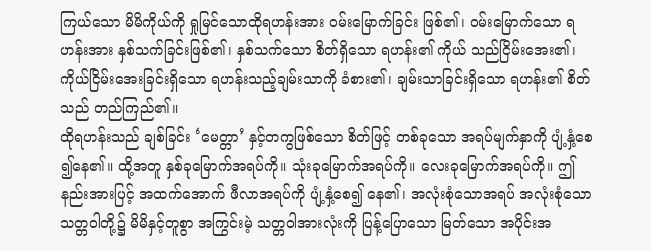ကြယ်သော မိမိကိုယ်ကို ရှုမြင်သောထိုရဟန်းအား ဝမ်းမြောက်ခြင်း ဖြစ်၏၊ ဝမ်းမြောက်သော ရဟန်းအား နှစ်သက်ခြင်းဖြစ်၏၊ နှစ်သက်သော စိတ်ရှိသော ရဟန်း၏ ကိုယ် သည်ငြိမ်းအေး၏၊ ကိုယ်ငြိမ်းအေးခြင်းရှိသော ရဟန်းသည့်ချမ်းသာကို ခံစား၏၊ ချမ်းသာခြင်းရှိသော ရဟန်း၏ စိတ်သည် တည်ကြည်၏။
ထိုရဟန်းသည် ချစ်ခြင်း ‘မေတ္တာ’ နှင့်တကွဖြစ်သော စိတ်ဖြင့် တစ်ခုသော အရပ်မျက်နှာကို ပျံ့နှံ့စေ ၍နေ၏။ ထို့အတူ နှစ်ခုမြောက်အရပ်ကို။ သုံးခုမြောက်အရပ်ကို။ လေးခုမြောက်အရပ်ကို။ ဤနည်းအားပြင့် အထက်အောက် ဖီလာအရပ်ကို ပျံ့နှံ့စေ၍ နေ၏၊ အလုံးစုံသောအရပ် အလုံးစုံသော သတ္တဝါတို့၌ မိမိနှင့်တူစွာ အကြွင်းမဲ့ သတ္တဝါအားလုံးကို ပြန့်ပြောသော မြတ်သော အပိုင်းအ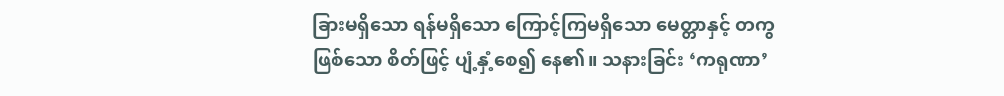ခြားမရှိသော ရန်မရှိသော ကြောင့်ကြမရှိသော မေတ္တာနှင့် တကွဖြစ်သော စိတ်ဖြင့် ပျံ့နှံ့စေ၍ နေ၏။ သနားခြင်း ‘ကရုဏာ’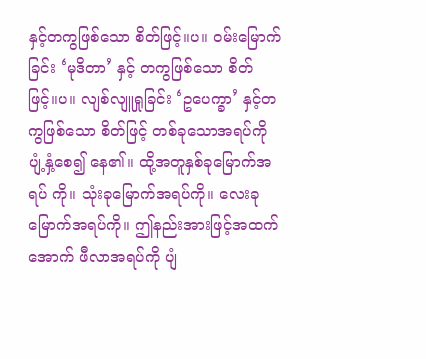နှင့်တကွဖြစ်သော စိတ်ဖြင့်။ပ။ ဝမ်းမြောက်ခြင်း ‘မုဒိတာ’ နှင့် တကွဖြစ်သော စိတ်ဖြင့်။ပ။ လျစ်လျူရှုခြင်း ‘ဥပေက္ခာ’ နှင့်တကွဖြစ်သော စိတ်ဖြင့် တစ်ခုသောအရပ်ကို ပျံ့နှံ့စေ၍ နေ၏။ ထို့အတူနှစ်ခုမြောက်အရပ် ကို။ သုံးခုမြောက်အရပ်ကို။ လေးခုမြောက်အရပ်ကို။ ဤနည်းအားဖြင့်အထက်အောက် ဖီလာအရပ်ကို ပျံ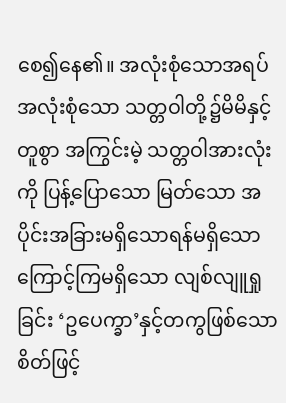စေ၍နေ၏။ အလုံးစုံသောအရပ် အလုံးစုံသော သတ္တဝါတို့၌မိမိနှင့်တူစွာ အကြွင်းမဲ့ သတ္တဝါအားလုံး ကို ပြန့်ပြောသော မြတ်သော အပိုင်းအခြားမရှိသောရန်မရှိသော ကြောင့်ကြမရှိသော လျစ်လျူရှုခြင်း ‘ဥပေက္ခာ’နှင့်တကွဖြစ်သော စိတ်ဖြင့်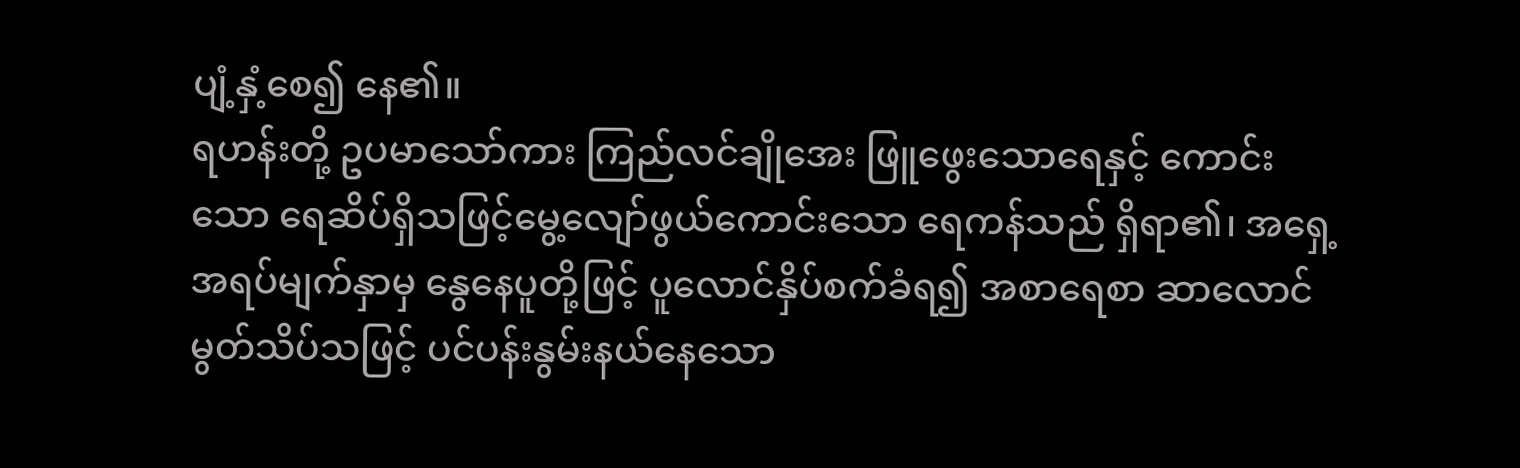ပျံ့နှံ့စေ၍ နေ၏။
ရဟန်းတို့ ဥပမာသော်ကား ကြည်လင်ချိုအေး ဖြူဖွေးသောရေနှင့် ကောင်းသော ရေဆိပ်ရှိသဖြင့်မွေ့လျော်ဖွယ်ကောင်းသော ရေကန်သည် ရှိရာ၏၊ အရှေ့အရပ်မျက်နှာမှ နွေနေပူတို့ဖြင့် ပူလောင်နှိပ်စက်ခံရ၍ အစာရေစာ ဆာလောင်မွတ်သိပ်သဖြင့် ပင်ပန်းနွမ်းနယ်နေသော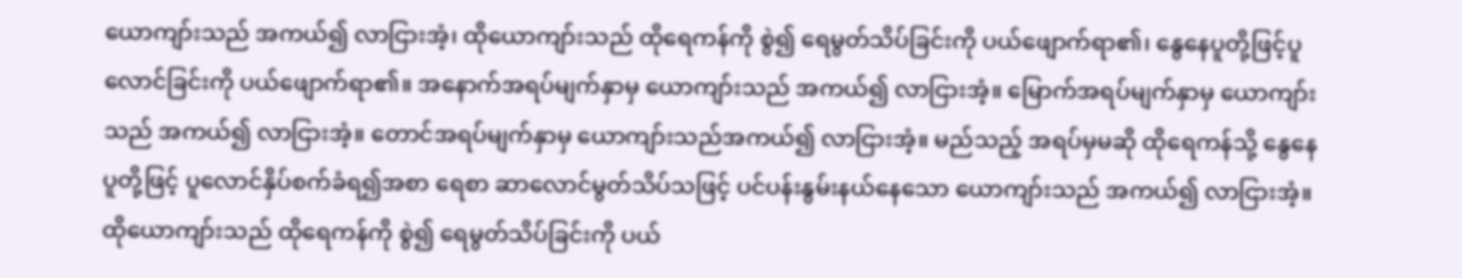ယောကျာ်းသည် အကယ်၍ လာငြားအံ့၊ ထိုယောကျာ်းသည် ထိုရေကန်ကို စွဲ၍ ရေမွတ်သိပ်ခြင်းကို ပယ်ဖျောက်ရာ၏၊ နွေနေပူတို့ဖြင့်ပူလောင်ခြင်းကို ပယ်ဖျောက်ရာ၏။ အနောက်အရပ်မျက်နှာမှ ယောကျာ်းသည် အကယ်၍ လာငြားအံ့။ မြောက်အရပ်မျက်နှာမှ ယောကျာ်းသည် အကယ်၍ လာငြားအံ့။ တောင်အရပ်မျက်နှာမှ ယောကျာ်းသည်အကယ်၍ လာငြားအံ့။ မည်သည့် အရပ်မှမဆို ထိုရေကန်သို့ နွေနေပူတို့ဖြင့် ပူလောင်နှိပ်စက်ခံရ၍အစာ ရေစာ ဆာလောင်မွတ်သိပ်သဖြင့် ပင်ပန်းနွမ်းနယ်နေသော ယောကျာ်းသည် အကယ်၍ လာငြားအံ့။ ထိုယောကျာ်းသည် ထိုရေကန်ကို စွဲ၍ ရေမွတ်သိပ်ခြင်းကို ပယ်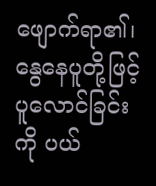ဖျောက်ရာ၏၊ နွေနေပူတို့ဖြင့်ပူလောင်ခြင်း ကို ပယ်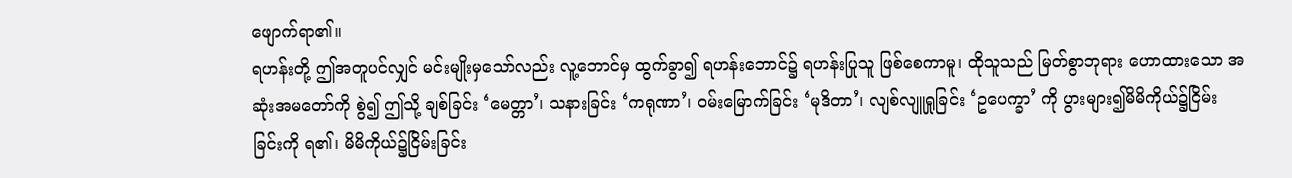ဖျောက်ရာ၏။
ရဟန်းတို့ ဤအတူပင်လျှင် မင်းမျိုးမှသော်လည်း လူ့ဘောင်မှ ထွက်ခွာ၍ ရဟန်းဘောင်၌ ရဟန်းပြုသူ ဖြစ်စေကာမူ၊ ထိုသူသည် မြတ်စွာဘုရား ဟောထားသော အဆုံးအမတော်ကို စွဲ၍ ဤသို့ ချစ်ခြင်း ‘မေတ္တာ’၊ သနားခြင်း ‘ကရုဏာ’၊ ဝမ်းမြောက်ခြင်း ‘မုဒိတာ’၊ လျစ်လျူရှုခြင်း ‘ဥပေက္ခာ’ ကို ပွားများ၍မိမိကိုယ်၌ငြိမ်းခြင်းကို ရ၏၊ မိမိကိုယ်၌ငြိမ်းခြင်း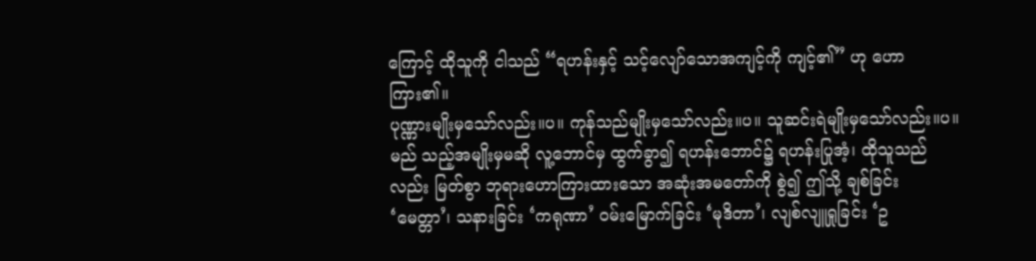ကြောင့် ထိုသူကို ငါသည် “ရဟန်းနှင့် သင့်လျော်သောအကျင့်ကို ကျင့်၏” ဟု ဟောကြား၏။
ပုဏ္ဏားမျိုးမှသော်လည်း။ပ။ ကုန်သည်မျိုးမှသော်လည်း။ပ။ သူဆင်းရဲမျိုးမှသော်လည်း။ပ။ မည် သည့်အမျိုးမှမဆို လူ့ဘောင်မှ ထွက်ခွာ၍ ရဟန်းဘောင်၌ ရဟန်းပြုအံ့၊ ထိုသူသည်လည်း မြတ်စွာ ဘုရားဟောကြားထားသော အဆုံးအမတော်ကို စွဲ၍ ဤသို့ ချစ်ခြင်း ‘မေတ္တာ’၊ သနားခြင်း ‘ကရုဏာ’ ဝမ်းမြောက်ခြင်း ‘မုဒိတာ’၊ လျစ်လျူရှုခြင်း ‘ဥ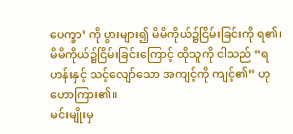ပေက္ခာ’ ကို ပွားများ၍ မိမိကိုယ်၌ငြိမ်းခြင်းကို ရ၏၊ မိမိကိုယ်၌ငြိမ်းခြင်းကြောင့် ထိုသူကို ငါသည် “ရဟန်းနှင့် သင့်လျော်သော အကျင့်ကို ကျင့်၏” ဟု ဟောကြား၏။
မင်းမျိုးမှ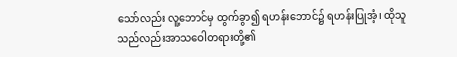သော်လည်း လူ့ဘောင်မှ ထွက်ခွာ၍ ရဟန်းဘောင်၌ ရဟန်းပြုအံ့၊ ထိုသူသည်လည်းအာသဝေါတရားတို့၏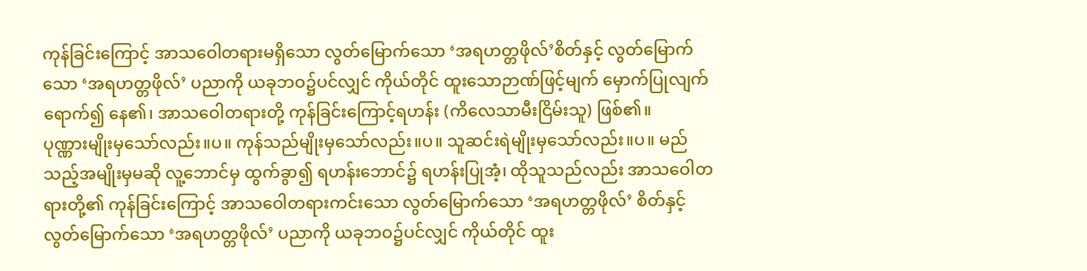ကုန်ခြင်းကြောင့် အာသဝေါတရားမရှိသော လွတ်မြောက်သော ‘အရဟတ္တဖိုလ်’စိတ်နှင့် လွတ်မြောက်သော ‘အရဟတ္တဖိုလ်’ ပညာကို ယခုဘဝ၌ပင်လျှင် ကိုယ်တိုင် ထူးသောဉာဏ်ဖြင့်မျက် မှောက်ပြုလျက် ရောက်၍ နေ၏၊ အာသဝေါတရားတို့ ကုန်ခြင်းကြောင့်ရဟန်း (ကိလေသာမီးငြိမ်းသူ) ဖြစ်၏။
ပုဏ္ဏားမျိုးမှသော်လည်း။ပ။ ကုန်သည်မျိုးမှသော်လည်း။ပ။ သူဆင်းရဲမျိုးမှသော်လည်း။ပ။ မည်သည့်အမျိုးမှမဆို လူ့ဘောင်မှ ထွက်ခွာ၍ ရဟန်းဘောင်၌ ရဟန်းပြုအံ့၊ ထိုသူသည်လည်း အာသဝေါတရားတို့၏ ကုန်ခြင်းကြောင့် အာသဝေါတရားကင်းသော လွတ်မြောက်သော ‘အရဟတ္တဖိုလ်’ စိတ်နှင့်လွတ်မြောက်သော ‘အရဟတ္တဖိုလ်’ ပညာကို ယခုဘဝ၌ပင်လျှင် ကိုယ်တိုင် ထူး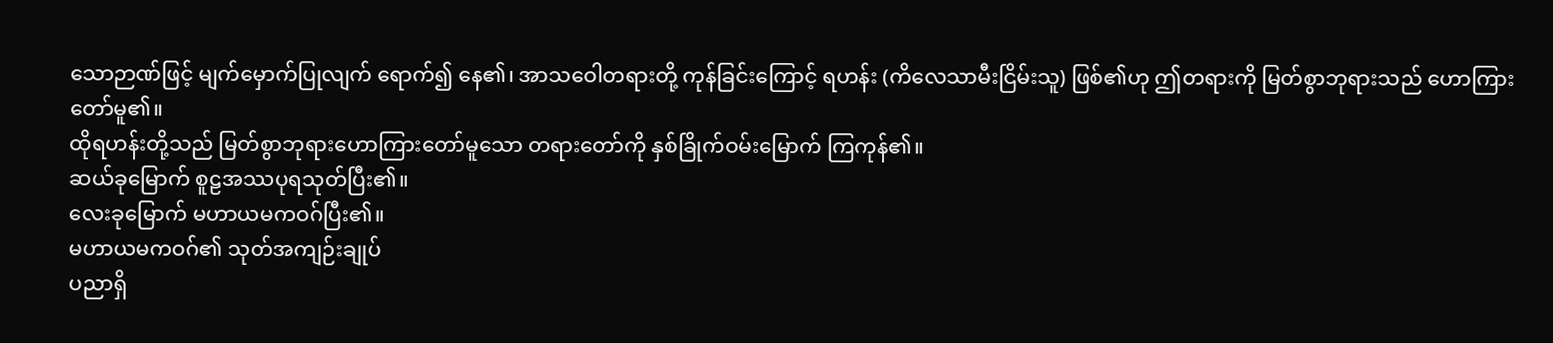သောဉာဏ်ဖြင့် မျက်မှောက်ပြုလျက် ရောက်၍ နေ၏၊ အာသဝေါတရားတို့ ကုန်ခြင်းကြောင့် ရဟန်း (ကိလေသာမီးငြိမ်းသူ) ဖြစ်၏ဟု ဤတရားကို မြတ်စွာဘုရားသည် ဟောကြားတော်မူ၏။
ထိုရဟန်းတို့သည် မြတ်စွာဘုရားဟောကြားတော်မူသော တရားတော်ကို နှစ်ခြိုက်ဝမ်းမြောက် ကြကုန်၏။
ဆယ်ခုမြောက် စူဠအဿပုရသုတ်ပြီး၏။
လေးခုမြောက် မဟာယမကဝဂ်ပြီး၏။
မဟာယမကဝဂ်၏ သုတ်အကျဉ်းချုပ်
ပညာရှိ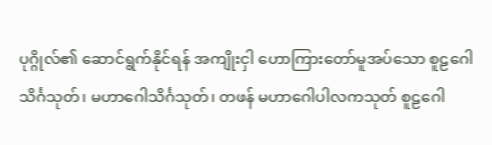ပုဂ္ဂိုလ်၏ ဆောင်ရွက်နိုင်ရန် အကျိုးငှါ ဟောကြားတော်မူအပ်သော စူဠဂေါ သိင်္ဂသုတ်၊ မဟာဂေါသိင်္ဂသုတ်၊ တဖန် မဟာဂေါပါလကသုတ် စူဠဂေါ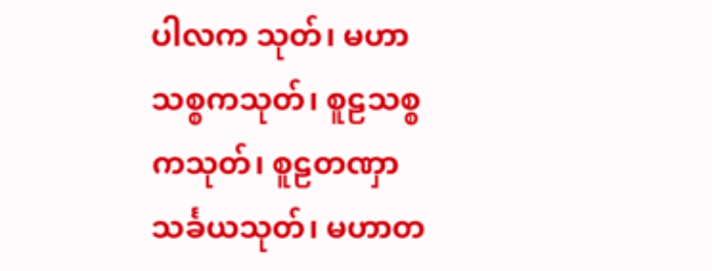ပါလက သုတ်၊ မဟာသစ္စကသုတ်၊ စူဠသစ္စကသုတ်၊ စူဠတဏှာသင်္ခယသုတ်၊ မဟာတ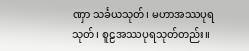ဏှာ သင်္ခယသုတ်၊ မဟာအဿပုရသုတ်၊ စူဠအဿပုရသုတ်တည်း။